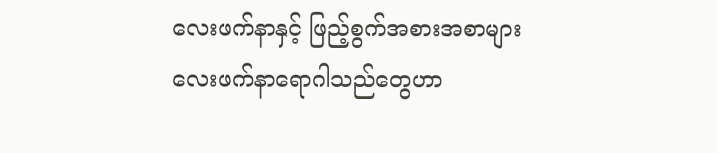လေးဖက်နာနှင့် ဖြည့်စွက်အစားအစာများ
လေးဖက်နာရောဂါသည်တွေဟာ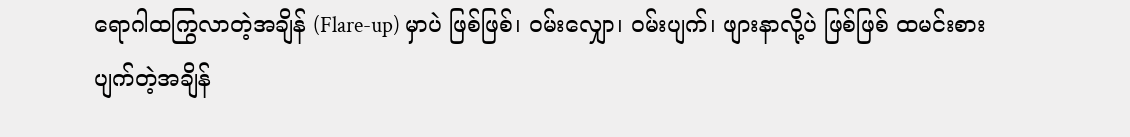ရောဂါထကြွလာတဲ့အချိန် (Flare-up) မှာပဲ ဖြစ်ဖြစ်၊ ၀မ်းလျှော၊ ၀မ်းပျက်၊ ဖျားနာလို့ပဲ ဖြစ်ဖြစ် ထမင်းစားပျက်တဲ့အချိန်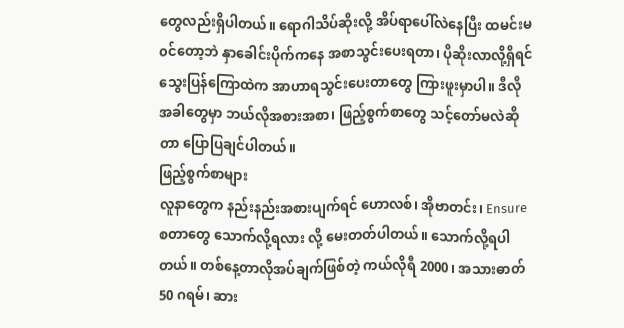တွေလည်းရှိပါတယ်။ ရောဂါသိပ်ဆိုးလို့ အိပ်ရာပေါ်လဲနေပြီး ထမင်းမ၀င်တော့ဘဲ နှာခေါင်းပိုက်ကနေ အစာသွင်းပေးရတာ၊ ပိုဆိုးလာလို့ရှိရင် သွေးပြန်ကြောထဲက အာဟာရသွင်းပေးတာတွေ ကြားဖူးမှာပါ။ ဒီလိုအခါတွေမှာ ဘယ်လိုအစားအစာ၊ ဖြည့်စွက်စာတွေ သင့်တော်မလဲဆိုတာ ပြောပြချင်ပါတယ်။
ဖြည့်စွက်စာများ
လူနာတွေက နည်းနည်းအစားပျက်ရင် ဟောလစ်၊ အိုဗာတင်း၊ Ensure စတာတွေ သောက်လို့ရလား လို့ မေးတတ်ပါတယ်။ သောက်လို့ရပါတယ်။ တစ်နေ့တာလိုအပ်ချက်ဖြစ်တဲ့ ကယ်လိုရီ 2000၊ အသားဓာတ် 50 ဂရမ်၊ ဆား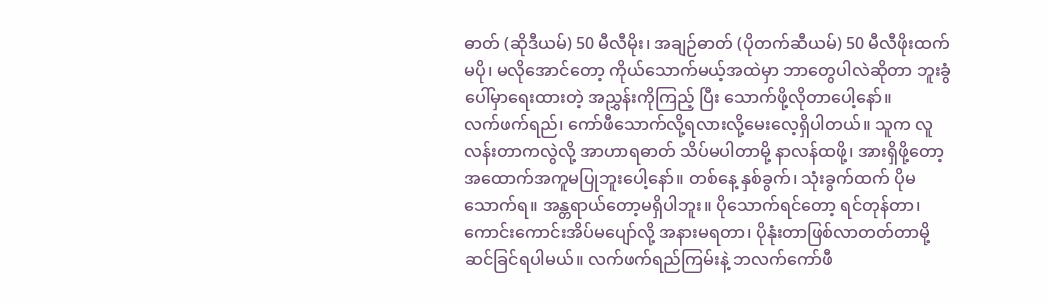ဓာတ် (ဆိုဒီယမ်) 50 မီလီမိုး၊ အချဉ်ဓာတ် (ပိုတက်ဆီယမ်) 50 မီလီဖိုးထက်မပို၊ မလိုအောင်တော့ ကိုယ်သောက်မယ့်အထဲမှာ ဘာတွေပါလဲဆိုတာ ဘူးခွံပေါ်မှာရေးထားတဲ့ အညွှန်းကိုကြည့် ပြီး သောက်ဖို့လိုတာပေါ့နော်။
လက်ဖက်ရည်၊ ကော်ဖီသောက်လို့ရလားလို့မေးလေ့ရှိပါတယ်။ သူက လူလန်းတာကလွဲလို့ အာဟာရဓာတ် သိပ်မပါတာမို့ နာလန်ထဖို့၊ အားရှိဖို့တော့ အထောက်အကူမပြုဘူးပေါ့နော်။ တစ်နေ့ နှစ်ခွက်၊ သုံးခွက်ထက် ပိုမသောက်ရ။ အန္တရာယ်တော့မရှိပါဘူး။ ပိုသောက်ရင်တော့ ရင်တုန်တာ၊ ကောင်းကောင်းအိပ်မပျော်လို့ အနားမရတာ၊ ပိုနုံးတာဖြစ်လာတတ်တာမို့ ဆင်ခြင်ရပါမယ်။ လက်ဖက်ရည်ကြမ်းနဲ့ ဘလက်ကော်ဖီ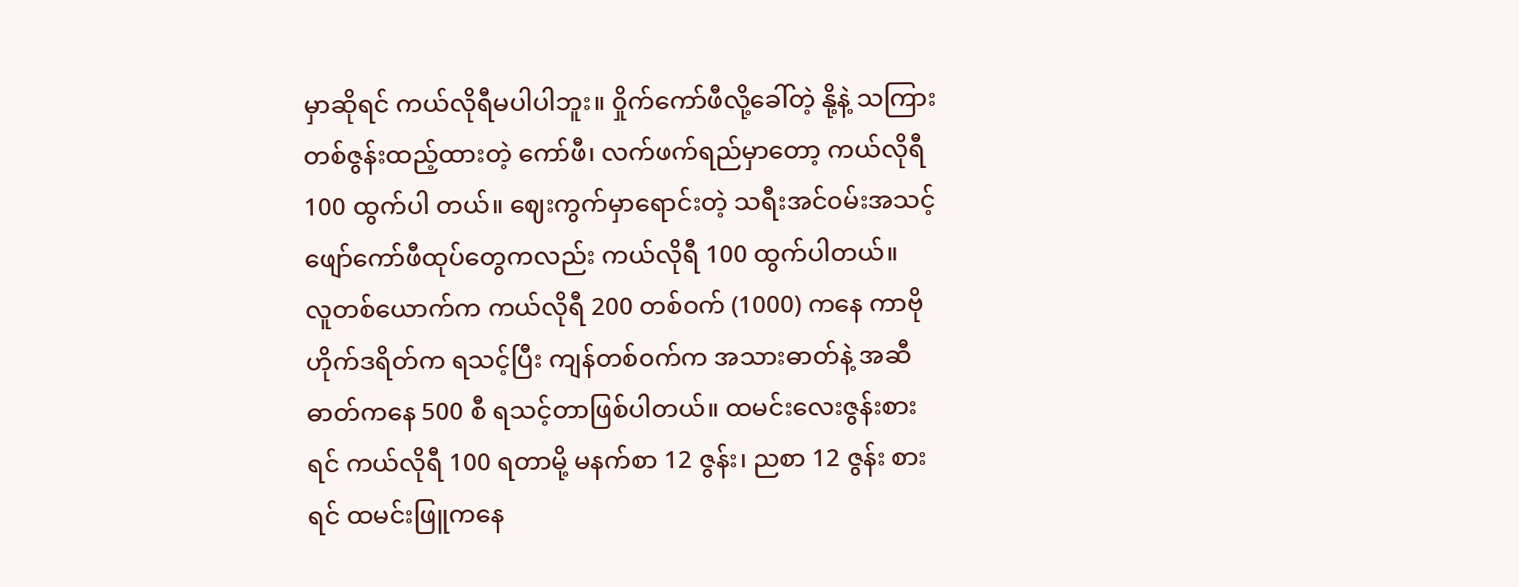မှာဆိုရင် ကယ်လိုရီမပါပါဘူး။ ၀ှိုက်ကော်ဖီလို့ခေါ်တဲ့ နို့နဲ့ သကြားတစ်ဇွန်းထည့်ထားတဲ့ ကော်ဖီ၊ လက်ဖက်ရည်မှာတော့ ကယ်လိုရီ 100 ထွက်ပါ တယ်။ ဈေးကွက်မှာရောင်းတဲ့ သရီးအင်၀မ်းအသင့်ဖျော်ကော်ဖီထုပ်တွေကလည်း ကယ်လိုရီ 100 ထွက်ပါတယ်။
လူတစ်ယောက်က ကယ်လိုရီ 200 တစ်၀က် (1000) ကနေ ကာဗိုဟိုက်ဒရိတ်က ရသင့်ပြီး ကျန်တစ်၀က်က အသားဓာတ်နဲ့ အဆီဓာတ်ကနေ 500 စီ ရသင့်တာဖြစ်ပါတယ်။ ထမင်းလေးဇွန်းစားရင် ကယ်လိုရီ 100 ရတာမို့ မနက်စာ 12 ဇွန်း၊ ညစာ 12 ဇွန်း စားရင် ထမင်းဖြူကနေ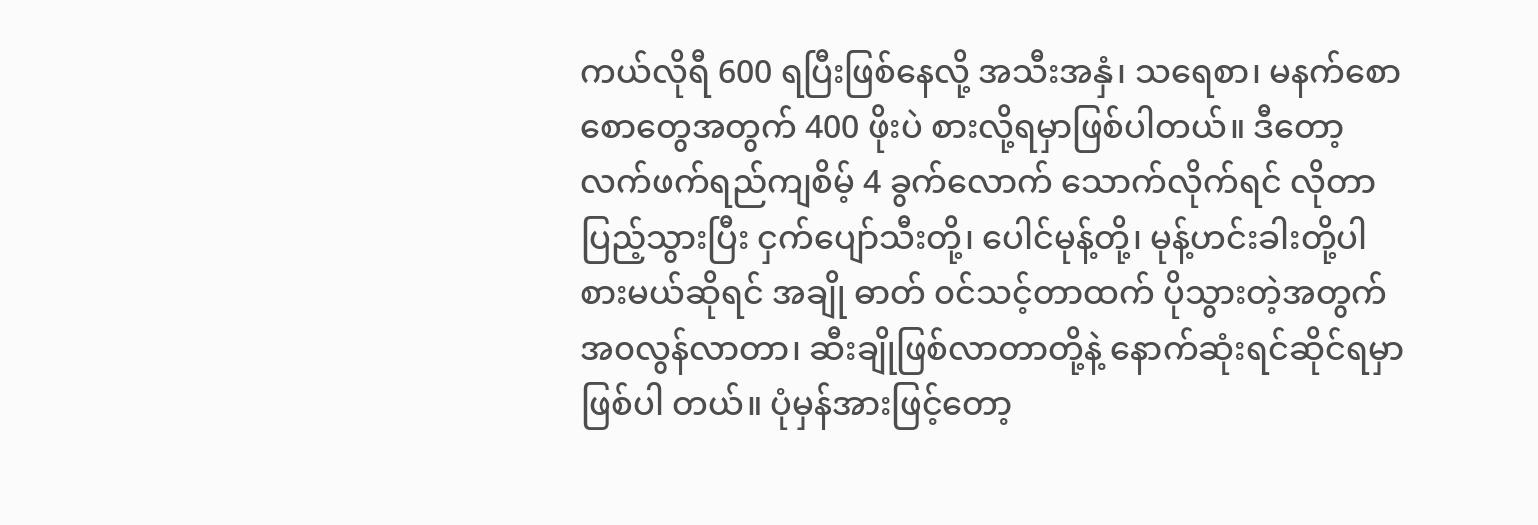ကယ်လိုရီ 600 ရပြီးဖြစ်နေလို့ အသီးအနှံ၊ သရေစာ၊ မနက်စောစောတွေအတွက် 400 ဖိုးပဲ စားလို့ရမှာဖြစ်ပါတယ်။ ဒီတော့ လက်ဖက်ရည်ကျစိမ့် 4 ခွက်လောက် သောက်လိုက်ရင် လိုတာပြည့်သွားပြီး ငှက်ပျော်သီးတို့၊ ပေါင်မုန့်တို့၊ မုန့်ဟင်းခါးတို့ပါ စားမယ်ဆိုရင် အချို ဓာတ် ၀င်သင့်တာထက် ပိုသွားတဲ့အတွက် အ၀လွန်လာတာ၊ ဆီးချိုဖြစ်လာတာတို့နဲ့ နောက်ဆုံးရင်ဆိုင်ရမှာဖြစ်ပါ တယ်။ ပုံမှန်အားဖြင့်တော့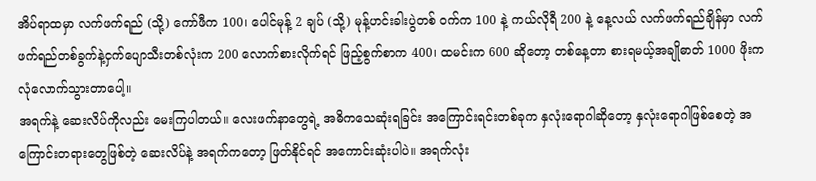အိပ်ရာထမှာ လက်ဖက်ရည် (သို့) ကော်ဖီက 100၊ ပေါင်မုန့် 2 ချပ် (သို့) မုန့်ဟင်းခါးပွဲတစ် ၀က်က 100 နဲ့ ကယ်လိုရီ 200 နဲ့ နေ့လယ် လက်ဖက်ရည်ချိန်မှာ လက်ဖက်ရည်တစ်ခွက်နဲ့ငှက်ပျောသီးတစ်လုံးက 200 လောက်စားလိုက်ရင် ဖြည့်စွက်စာက 400၊ ထမင်းက 600 ဆိုတော့ တစ်နေ့တာ စားရမယ့်အချိုဓာတ် 1000 ဖိုးက လုံလောက်သွားတာပေါ့။
အရက်နဲ့ ဆေးလိပ်ကိုလည်း မေးကြပါတယ်။ လေးဖက်နာတွေရဲ့ အဓိကသေဆုံးရခြင်း အကြောင်းရင်းတစ်ခုက နှလုံးရောဂါဆိုတော့ နှလုံးရောဂါဖြစ်စေတဲ့ အကြောင်းတရားတွေဖြစ်တဲ့ ဆေးလိပ်နဲ့ အရက်ကတော့ ဖြတ်နိုင်ရင် အကောင်းဆုံးပါပဲ။ အရက်လုံး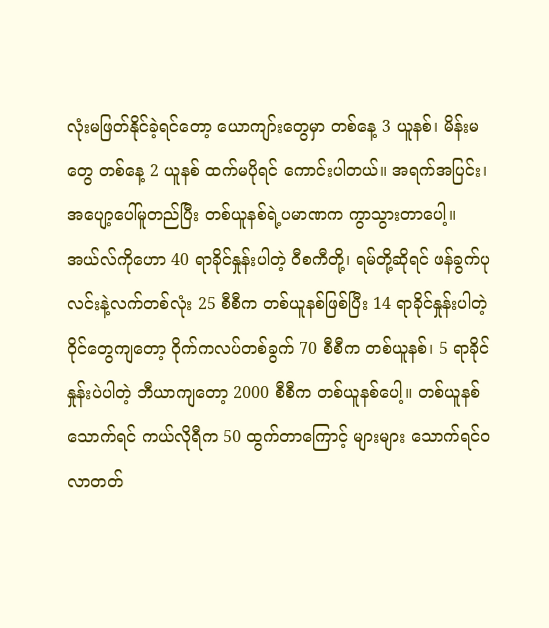လုံးမဖြတ်နိုင်ခဲ့ရင်တော့ ယောကျာ်းတွေမှာ တစ်နေ့ 3 ယူနစ်၊ မိန်းမတွေ တစ်နေ့ 2 ယူနစ် ထက်မပိုရင် ကောင်းပါတယ်။ အရက်အပြင်း၊ အပျော့ပေါ်မူတည်ပြီး တစ်ယူနစ်ရဲ့ပမာဏက ကွာသွားတာပေါ့။ အယ်လ်ကိုဟော 40 ရာခိုင်နှုန်းပါတဲ့ ၀ီစကီတို့၊ ရမ်တို့ဆိုရင် ဖန်ခွက်ပုလင်းနဲ့လက်တစ်လုံး 25 စီစီက တစ်ယူနစ်ဖြစ်ပြီး 14 ရာခိုင်နှုန်းပါတဲ့ ၀ိုင်တွေကျတော့ ၀ိုက်ကလပ်တစ်ခွက် 70 စီစီက တစ်ယူနစ်၊ 5 ရာခိုင်နှုန်းပဲပါတဲ့ ဘီယာကျတော့ 2000 စီစီက တစ်ယူနစ်ပေါ့။ တစ်ယူနစ်သောက်ရင် ကယ်လိုရီက 50 ထွက်တာကြောင့် များများ သောက်ရင်၀လာတတ်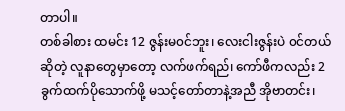တာပါ။
တစ်ခါစား ထမင်း 12 ဇွန်းမ၀င်ဘူး၊ လေးငါးဇွန်းပဲ ၀င်တယ်ဆိုတဲ့ လူနာတွေမှာတော့ လက်ဖက်ရည်၊ ကော်ဖီကလည်း 2 ခွက်ထက်ပိုသောက်ဖို့ မသင့်တော်တာနဲ့အညီ အိုဗာတင်း၊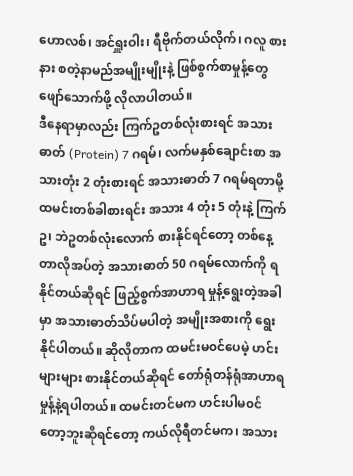ဟောလစ်၊ အင်ရှူးဝါး၊ ရီဗိုက်တယ်လိုက်၊ ဂလူ စားနား စတဲ့နာမည်အမျိုးမျိုးနဲ့ ဖြစ်စွက်စာမှုန့်တွေ ဖျော်သောက်ဖို့ လိုလာပါတယ်။
ဒီနေရာမှာလည်း ကြက်ဥတစ်လုံးစားရင် အသားဓာတ် (Protein) 7 ဂရမ်၊ လက်မနှစ်ချောင်းစာ အသားတုံး 2 တုံးစားရင် အသားဓာတ် 7 ဂရမ်ရတာမို့ ထမင်းတစ်ခါစားရင်း အသား 4 တုံး 5 တုံးနဲ့ ကြက်ဥ၊ ဘဲဥတစ်လုံးလောက် စားနိုင်ရင်တော့ တစ်နေ့တာလိုအပ်တဲ့ အသားဓာတ် 50 ဂရမ်လောက်ကို ရနိုင်တယ်ဆိုရင် ဖြည့်စွက်အာဟာရ မှုန့်ရွေးတဲ့အခါမှာ အသားဓာတ်သိပ်မပါတဲ့ အမျိုးအစားကို ရွေးနိုင်ပါတယ်။ ဆိုလိုတာက ထမင်းမ၀င်ပေမဲ့ ဟင်းများများ စားနိုင်တယ်ဆိုရင် တော်ရုံတန်ရုံအာဟာရမှုန့်နဲ့ရပါတယ်။ ထမင်းတင်မက ဟင်းပါမ၀င်တော့ဘူးဆိုရင်တော့ ကယ်လိုရီတင်မက၊ အသား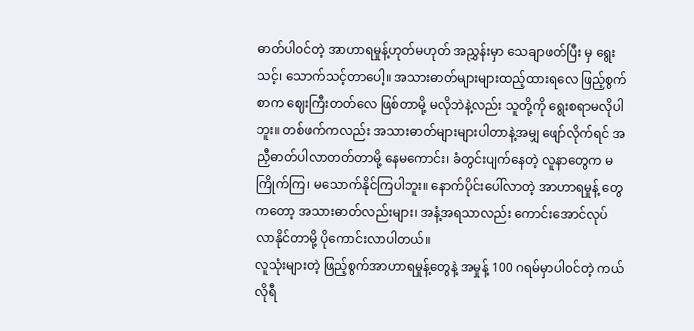ဓာတ်ပါ၀င်တဲ့ အာဟာရမှုန့်ဟုတ်မဟုတ် အညွှန်းမှာ သေချာဖတ်ပြီး မှ ရွေးသင့်၊ သောက်သင့်တာပေါ့။ အသားဓာတ်များများထည့်ထားရလေ ဖြည့်စွက်စာက ဈေးကြီးတတ်လေ ဖြစ်တာမို့ မလိုဘဲနဲ့လည်း သူတို့ကို ရွေးစရာမလိုပါဘူး။ တစ်ဖက်ကလည်း အသားဓာတ်များများပါတာနဲ့အမျှ ဖျော်လိုက်ရင် အညှီဓာတ်ပါလာတတ်တာမို့ နေမကောင်း၊ ခံတွင်းပျက်နေတဲ့ လူနာတွေက မကြိုက်ကြ၊ မသောက်နိုင်ကြပါဘူး။ နောက်ပိုင်းပေါ်လာတဲ့ အာဟာရမှုန့် တွေကတော့ အသားဓာတ်လည်းများ၊ အနံ့အရသာလည်း ကောင်းအောင်လုပ်လာနိုင်တာမို့ ပိုကောင်းလာပါတယ်။
လူသုံးများတဲ့ ဖြည့်စွက်အာဟာရမှုန့်တွေနဲ့ အမှုန့် 100 ဂရမ်မှာပါ၀င်တဲ့ ကယ်လိုရီ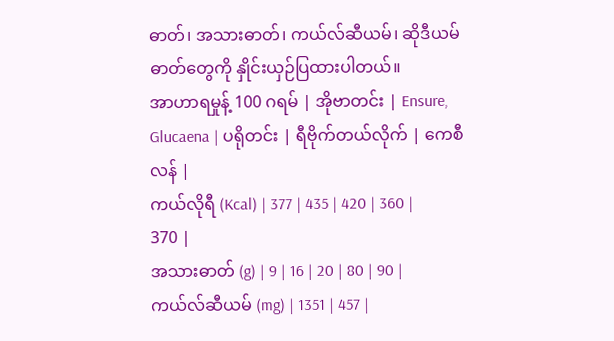ဓာတ်၊ အသားဓာတ်၊ ကယ်လ်ဆီယမ်၊ ဆိုဒီယမ်ဓာတ်တွေကို နှိုင်းယှဉ်ပြထားပါတယ်။
အာဟာရမှုန့် 100 ဂရမ် | အိုဗာတင်း | Ensure, Glucaena | ပရိုတင်း | ရီဗိုက်တယ်လိုက် | ကေစီလန် |
ကယ်လိုရီ (Kcal) | 377 | 435 | 420 | 360 | 370 |
အသားဓာတ် (g) | 9 | 16 | 20 | 80 | 90 |
ကယ်လ်ဆီယမ် (mg) | 1351 | 457 |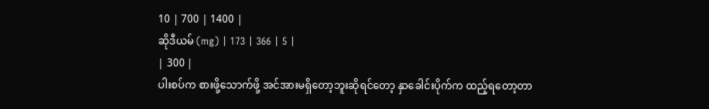10 | 700 | 1400 |
ဆိုဒီယမ် (mg) | 173 | 366 | 5 |
| 300 |
ပါးစပ်က စားဖို့သောက်ဖို့ အင်အားမရှိတော့ဘူးဆိုရင်တော့ နှာခေါင်းပိုက်က ထည့်ရတော့တာ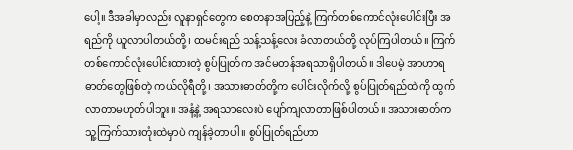ပေါ့။ ဒီအခါမှာလည်း လူနာရှင်တွေက စေတနာအပြည့်နဲ့ ကြက်တစ်ကောင်လုံးပေါင်းပြီး အရည်ကို ယူလာပါတယ်တို့၊ ထမင်းရည် သန့်သန့်လေး ခံလာတယ်တို့ လုပ်ကြပါတယ်။ ကြက်တစ်ကောင်လုံးပေါင်းထားတဲ့ စွပ်ပြုတ်က အင်မတန်အရသာရှိပါတယ်။ ဒါပေမဲ့ အာဟာရဓာတ်တွေဖြစ်တဲ့ ကယ်လိုရီတို့၊ အသားဓာတ်တို့က ပေါင်းလိုက်လို့ စွပ်ပြုတ်ရည်ထဲကို ထွက်လာတာမဟုတ်ပါဘူး။ အနံ့နဲ့ အရသာလေးပဲ ပျော်ကျလာတာဖြစ်ပါတယ်။ အသားဓာတ်က သူ့ကြက်သားတုံးထဲမှာပဲ ကျန်ခဲ့တာပါ။ စွပ်ပြုတ်ရည်ဟာ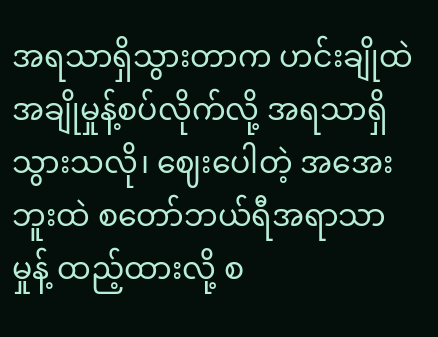အရသာရှိသွားတာက ဟင်းချိုထဲ အချိုမှုန့်စပ်လိုက်လို့ အရသာရှိသွားသလို၊ ဈေးပေါတဲ့ အအေးဘူးထဲ စတော်ဘယ်ရီအရာသာမှုန့် ထည့်ထားလို့ စ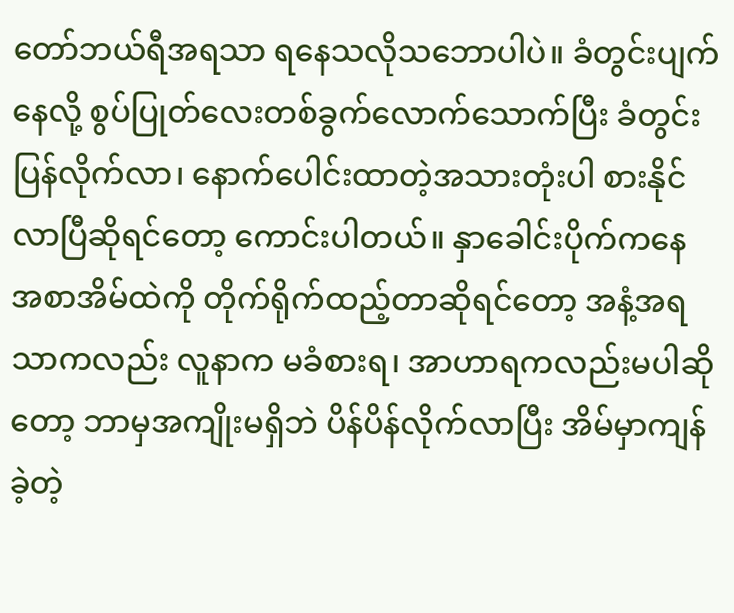တော်ဘယ်ရီအရသာ ရနေသလိုသဘောပါပဲ။ ခံတွင်းပျက်နေလို့ စွပ်ပြုတ်လေးတစ်ခွက်လောက်သောက်ပြီး ခံတွင်းပြန်လိုက်လာ၊ နောက်ပေါင်းထာတဲ့အသားတုံးပါ စားနိုင်လာပြီဆိုရင်တော့ ကောင်းပါတယ်။ နှာခေါင်းပိုက်ကနေ အစာအိမ်ထဲကို တိုက်ရိုက်ထည့်တာဆိုရင်တော့ အနံ့အရသာကလည်း လူနာက မခံစားရ၊ အာဟာရကလည်းမပါဆိုတော့ ဘာမှအကျိုးမရှိဘဲ ပိန်ပိန်လိုက်လာပြီး အိမ်မှာကျန်ခဲ့တဲ့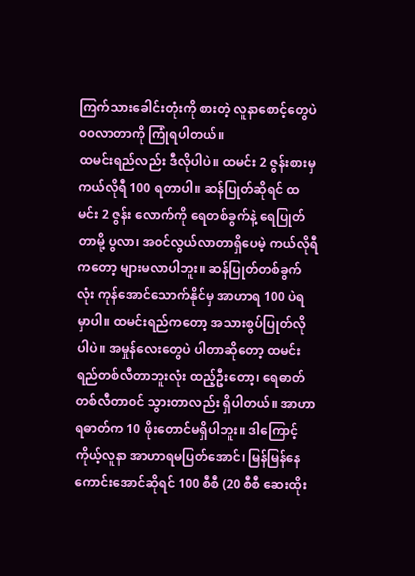ကြက်သားခေါင်းတုံးကို စားတဲ့ လူနာစောင့်တွေပဲ ၀၀လာတာကို ကြုံရပါတယ်။
ထမင်းရည်လည်း ဒီလိုပါပဲ။ ထမင်း 2 ဇွန်းစားမှ ကယ်လိုရီ 100 ရတာပါ။ ဆန်ပြုတ်ဆိုရင် ထမင်း 2 ဇွန်း လောက်ကို ရေတစ်ခွက်နဲ့ ရေပြုတ်တာမို့ ပွလာ၊ အ၀င်လွယ်လာတာရှိပေမဲ့ ကယ်လိုရီကတော့ များမလာပါဘူး။ ဆန်ပြုတ်တစ်ခွက်လုံး ကုန်အောင်သောက်နိုင်မှ အာဟာရ 100 ပဲရမှာပါ။ ထမင်းရည်ကတော့ အသားစွပ်ပြုတ်လိုပါပဲ။ အမှုန်လေးတွေပဲ ပါတာဆိုတော့ ထမင်းရည်တစ်လီတာဘူးလုံး ထည့်ဦးတော့၊ ရေဓာတ်တစ်လီတာ၀င် သွားတာလည်း ရှိပါတယ်။ အာဟာရဓာတ်က 10 ဖိုးတောင်မရှိပါဘူး။ ဒါကြောင့် ကိုယ့်လူနာ အာဟာရမပြတ်အောင်၊ မြန်မြန်နေကောင်းအောင်ဆိုရင် 100 စီစီ (20 စီစီ ဆေးထိုး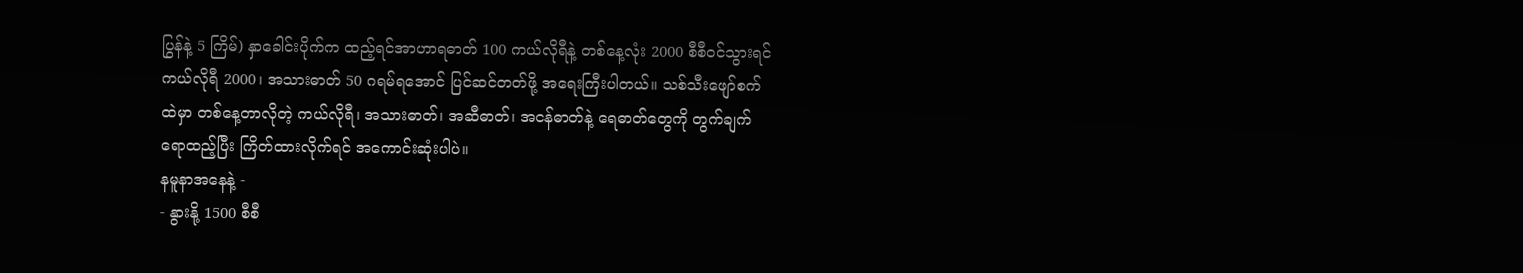ပြွန်နဲ့ 5 ကြိမ်) နှာခေါင်းပိုက်က ထည့်ရင်အာဟာရဓာတ် 100 ကယ်လိုရီနဲ့ တစ်နေ့လုံး 2000 စီစီ၀င်သွားရင် ကယ်လိုရီ 2000၊ အသားဓာတ် 50 ဂရမ်ရအောင် ပြင်ဆင်တတ်ဖို့ အရေးကြီးပါတယ်။ သစ်သီးဖျော်စက်ထဲမှာ တစ်နေ့တာလိုတဲ့ ကယ်လိုရီ၊ အသားဓာတ်၊ အဆီဓာတ်၊ အငန်ဓာတ်နဲ့ ရေဓာတ်တွေကို တွက်ချက်ရောထည့်ပြီး ကြိတ်ထားလိုက်ရင် အကောင်းဆုံးပါပဲ။
နမူနာအနေနဲ့ -
- နွားနို့ 1500 စီစီ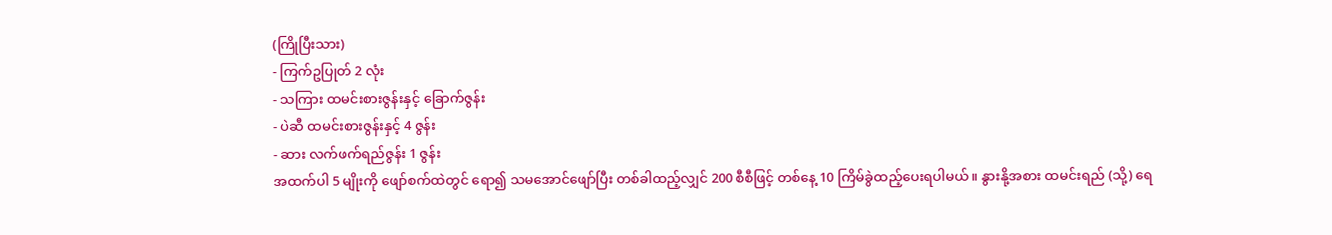(ကြိုပြီးသား)
- ကြက်ဥပြုတ် 2 လုံး
- သကြား ထမင်းစားဇွန်းနှင့် ခြောက်ဇွန်း
- ပဲဆီ ထမင်းစားဇွန်းနှင့် 4 ဇွန်း
- ဆား လက်ဖက်ရည်ဇွန်း 1 ဇွန်း
အထက်ပါ 5 မျိုးကို ဖျော်စက်ထဲတွင် ရော၍ သမအောင်ဖျော်ပြီး တစ်ခါထည့်လျှင် 200 စီစီဖြင့် တစ်နေ့ 10 ကြိမ်ခွဲထည့်ပေးရပါမယ်။ နွားနို့အစား ထမင်းရည် (သို့) ရေ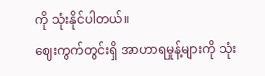ကို သုံးနိုင်ပါတယ်။
ဈေးကွက်တွင်းရှိ အာဟာရမှုန့်များကို သုံး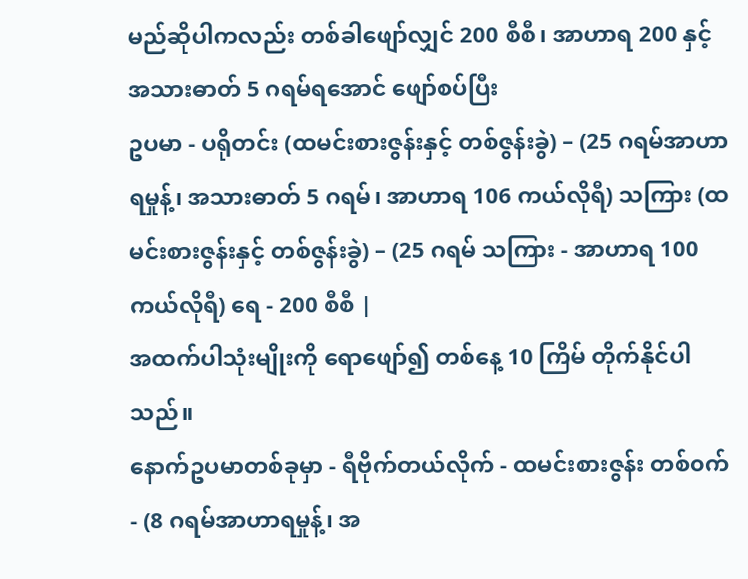မည်ဆိုပါကလည်း တစ်ခါဖျော်လျှင် 200 စီစီ၊ အာဟာရ 200 နှင့် အသားဓာတ် 5 ဂရမ်ရအောင် ဖျော်စပ်ပြီး
ဥပမာ - ပရိုတင်း (ထမင်းစားဇွန်းနှင့် တစ်ဇွန်းခွဲ) – (25 ဂရမ်အာဟာရမှုန့်၊ အသားဓာတ် 5 ဂရမ်၊ အာဟာရ 106 ကယ်လိုရီ) သကြား (ထမင်းစားဇွန်းနှင့် တစ်ဇွန်းခွဲ) – (25 ဂရမ် သကြား - အာဟာရ 100 ကယ်လိုရီ) ရေ - 200 စီစီ |
အထက်ပါသုံးမျိုးကို ရောဖျော်၍ တစ်နေ့ 10 ကြိမ် တိုက်နိုင်ပါသည်။
နောက်ဥပမာတစ်ခုမှာ - ရီဗိုက်တယ်လိုက် - ထမင်းစားဇွန်း တစ်၀က် - (8 ဂရမ်အာဟာရမှုန့်၊ အ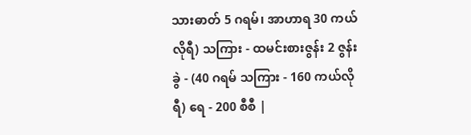သားဓာတ် 5 ဂရမ်၊ အာဟာရ 30 ကယ်လိုရီ) သကြား - ထမင်းစားဇွန်း 2 ဇွန်းခွဲ - (40 ဂရမ် သကြား - 160 ကယ်လိုရီ) ရေ - 200 စီစီ |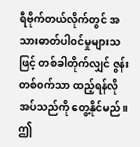ရီဗိုက်တယ်လိုက်တွင် အသားဓာတ်ပါ၀င်မှုများသဖြင့် တစ်ခါတိုက်လျှင် ဇွန်းတစ်၀က်သာ ထည့်ရန်လိုအပ်သည်ကို တွေ့နိုင်မည်။ ဤ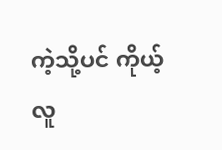ကဲ့သို့ပင် ကိုယ့်လူ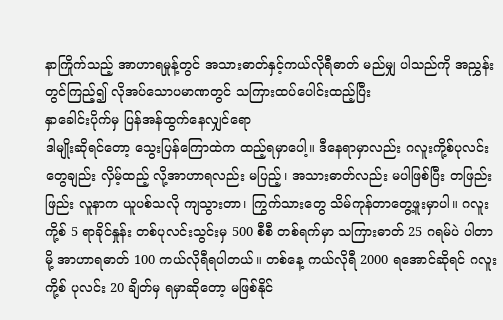နာကြိုက်သည့် အာဟာရမှုန့်တွင် အသားဓာတ်နှင့်ကယ်လိုရီဓာတ် မည်မျှ ပါသည်ကို အညွှန်းတွင်ကြည့်၍ လိုအပ်သောပမာဏတွင် သကြားထပ်ပေါင်းထည့်ပြီး
နှာခေါင်းပိုက်မှ ပြန်အန်ထွက်နေလျှင်ရော
ဒါမျိုးဆိုရင်တော့ သွေးပြန်ကြောထဲက ထည့်ရမှာပေါ့။ ဒီနေရာမှာလည်း ဂလူးကို့စ်ပုလင်းတွေချည်း လှိမ့်ထည့် လို့အာဟာရလည်း မပြည့်၊ အသားဓာတ်လည်း မပါဖြစ်ပြီး တဖြည်းဖြည်း လူနာက ယူပစ်သလို ကျသွားတာ၊ ကြွက်သားတွေ သိမ်ကုန်တာတွေ့ဖူးမှာပါ။ ဂလူးကို့စ် 5 ရာခိုင်နှုန်း တစ်ပုလင်းသွင်းမှ 500 စီစီ တစ်ရက်မှာ သကြားဓာတ် 25 ဂရမ်ပဲ ပါတာမို့ အာဟာရဓာတ် 100 ကယ်လိုရီရပါတယ်။ တစ်နေ့ ကယ်လိုရီ 2000 ရအောင်ဆိုရင် ဂလူးကို့စ် ပုလင်း 20 ချိတ်မှ ရမှာဆိုတော့ မဖြစ်နိုင်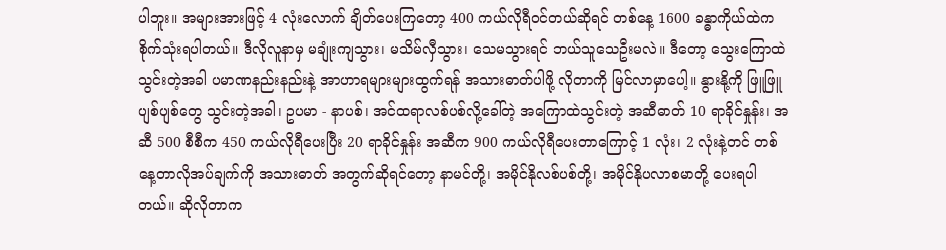ပါဘူး။ အများအားဖြင့် 4 လုံးလောက် ချိတ်ပေးကြတော့ 400 ကယ်လိုရီ၀င်တယ်ဆိုရင် တစ်နေ့ 1600 ခန္ဓာကိုယ်ထဲက စိုက်သုံးရပါတယ်။ ဒီလိုလူနာမှ မချုံးကျသွား၊ မသိမ်လှီသွား၊ သေမသွားရင် ဘယ်သူသေဦးမလဲ။ ဒီတော့ သွေးကြောထဲသွင်းတဲ့အခါ ပမာဏနည်းနည်းနဲ့ အာဟာရများများထွက်ရန် အသားဓာတ်ပါဖို့ လိုတာကို မြင်လာမှာပေါ့။ နွားနို့ကို ဖြူဖြူပျစ်ပျစ်တွေ သွင်းတဲ့အခါ၊ ဥပမာ - နာပစ်၊ အင်ထရာလစ်ပစ်လို့ခေါ်တဲ့ အကြောထဲသွင်းတဲ့ အဆီဓာတ် 10 ရာခိုင်နှုန်း၊ အဆီ 500 စီစီက 450 ကယ်လိုရီပေးပြီး 20 ရာခိုင်နှုန်း အဆီက 900 ကယ်လိုရီပေးတာကြောင့် 1 လုံး၊ 2 လုံးနဲ့တင် တစ်နေ့တာလိုအပ်ချက်ကို အသားဓာတ် အတွက်ဆိုရင်တော့ နာမင်တို့၊ အမိုင်နိုလစ်ပစ်တို့၊ အမိုင်နိုပလာစမာတို့ ပေးရပါတယ်။ ဆိုလိုတာက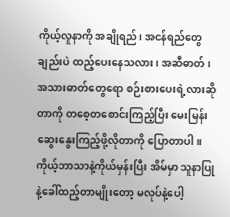ကိုယ့်လူနာကို အချိုရည်၊ အငန်ရည်တွေချည်းပဲ ထည့်ပေးနေသလား၊ အဆီဓာတ်၊ အသားဓာတ်တွေရော စဉ်းစားပေးရဲ့လားဆိုတာကို တစေ့တစောင်းကြည့်ပြီး မေးမြန်းဆွေးနွေးကြည့်ဖို့လိုတာကို ပြောတာပါ။ ကိုယ့်ဘာသာနဲ့ကိုယ်မှန်းပြီး အိမ်မှာ သူနာပြုနဲ့ခေါ်ထည့်တာမျိုးတော့ မလုပ်နဲ့ပေါ့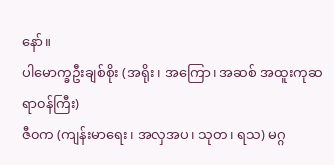နော်။
ပါမောက္ခဦးချစ်စိုး (အရိုး၊ အကြော၊ အဆစ် အထူးကုဆရာ၀န်ကြီး)
ဇီ၀က (ကျန်းမာရေး၊ အလှအပ၊ သုတ၊ ရသ) မဂ္ဂ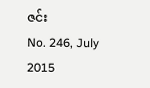ဇင်း
No. 246, July 2015